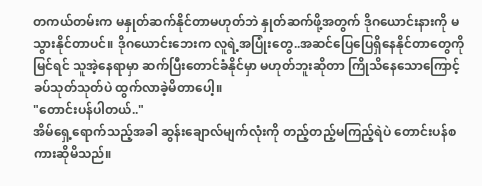တကယ်တမ်းက မနှုတ်ဆက်နိုင်တာမဟုတ်ဘဲ နှုတ်ဆက်ဖို့အတွက် ဒိုဂယောင်းနားကို မသွားနိုင်တာပင်။ ဒိုဂယောင်းဘေးက လူရဲ့အပြုံးတွေ..အဆင်ပြေပြေရှိနေနိုင်တာတွေကို မြင်ရင် သူအဲ့နေရာမှာ ဆက်ပြီးတောင်ခံနိုင်မှာ မဟုတ်ဘူးဆိုတာ ကြိုသိနေသောကြောင့် ခပ်သုတ်သုတ်ပဲ ထွက်လာခဲ့မိတာပေါ့။
"တောင်းပန်ပါတယ်.."
အိမ်ရှေ့ရောက်သည့်အခါ ဆွန်းချောလ်မျက်လုံးကို တည့်တည့်မကြည့်ရဲပဲ တောင်းပန်စကားဆိုမိသည်။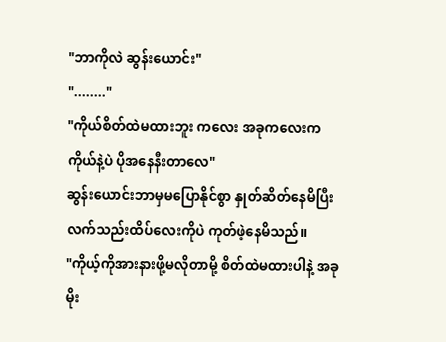"ဘာကိုလဲ ဆွန်းယောင်း"
"........"
"ကိုယ်စိတ်ထဲမထားဘူး ကလေး အခုကလေးက ကိုယ်နဲ့ပဲ ပိုအနေနီးတာလေ"
ဆွန်းယောင်းဘာမှမပြောနိုင်စွာ နှုတ်ဆိတ်နေမိပြီး လက်သည်းထိပ်လေးကိုပဲ ကုတ်ဖဲ့နေမိသည်။
"ကိုယ့်ကိုအားနားဖို့မလိုတာမို့ စိတ်ထဲမထားပါနဲ့ အခုမိုး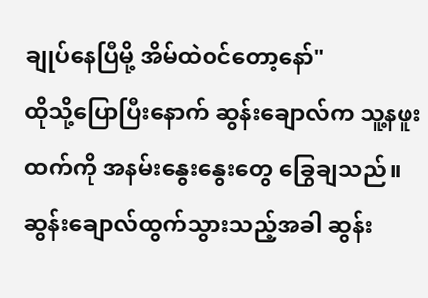ချုပ်နေပြီမို့ အိမ်ထဲ၀င်တော့နော်"
ထိုသို့ပြောပြီးနောက် ဆွန်းချောလ်က သူ့နဖူးထက်ကို အနမ်းနွေးနွေးတွေ ခြွေချသည်။
ဆွန်းချောလ်ထွက်သွားသည့်အခါ ဆွန်း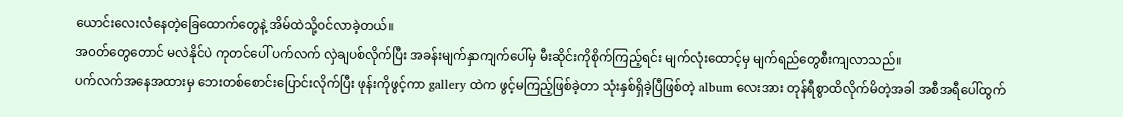ယောင်းလေးလံနေတဲ့ခြေထောက်တွေနဲ့ အိမ်ထဲသို့၀င်လာခဲ့တယ်။
အ၀တ်တွေတောင် မလဲနိုင်ပဲ ကုတင်ပေါ် ပက်လက် လှဲချပစ်လိုက်ပြီး အခန်းမျက်နှာကျက်ပေါ်မှ မီးဆိုင်းကိုစိုက်ကြည့်ရင်း မျက်လုံးထောင့်မှ မျက်ရည်တွေစီးကျလာသည်။
ပက်လက်အနေအထားမှ ဘေးတစ်စောင်းပြောင်းလိုက်ပြီး ဖုန်းကိုဖွင့်ကာ gallery ထဲက ဖွင့်မကြည့်ဖြစ်ခဲ့တာ သုံးနှစ်ရှိခဲ့ပြီဖြစ်တဲ့ album လေးအား တုန်ရီစွာထိလိုက်မိတဲ့အခါ အစီအရီပေါ်ထွက်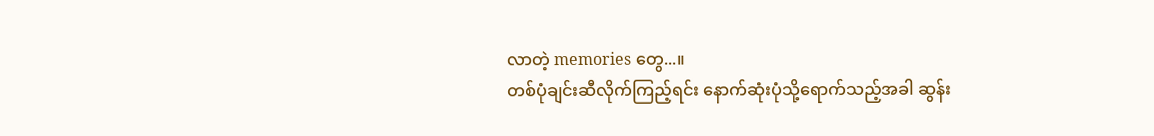လာတဲ့ memories တွေ...။
တစ်ပုံချင်းဆီလိုက်ကြည့်ရင်း နောက်ဆုံးပုံသို့ရောက်သည့်အခါ ဆွန်း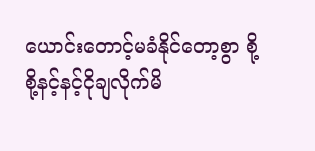ယောင်းတောင့်မခံနိုင်တော့စွာ စို့စို့နင့်နင့်ငိုချလိုက်မိ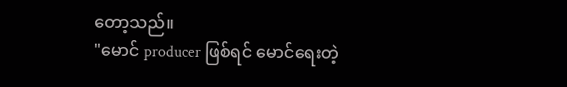တော့သည်။
"မောင် producer ဖြစ်ရင် မောင်ရေးတဲ့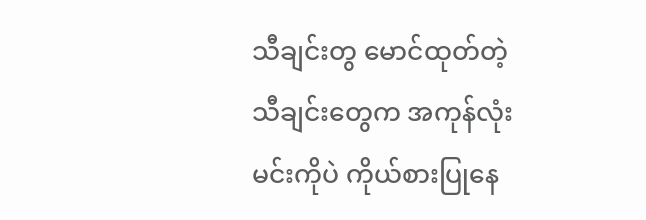သီချင်းတွ မောင်ထုတ်တဲ့သီချင်းတွေက အကုန်လုံး မင်းကိုပဲ ကိုယ်စားပြုနေ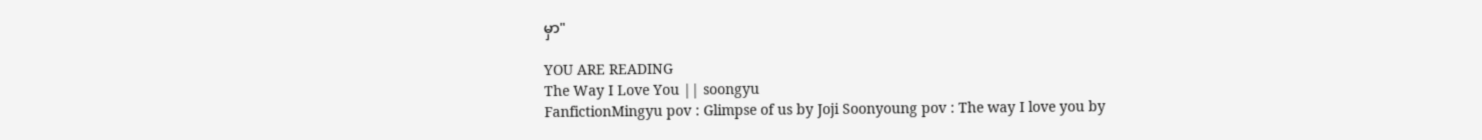မှာ"

YOU ARE READING
The Way I Love You || soongyu
FanfictionMingyu pov : Glimpse of us by Joji Soonyoung pov : The way I love you by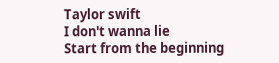Taylor swift
I don't wanna lie
Start from the beginning